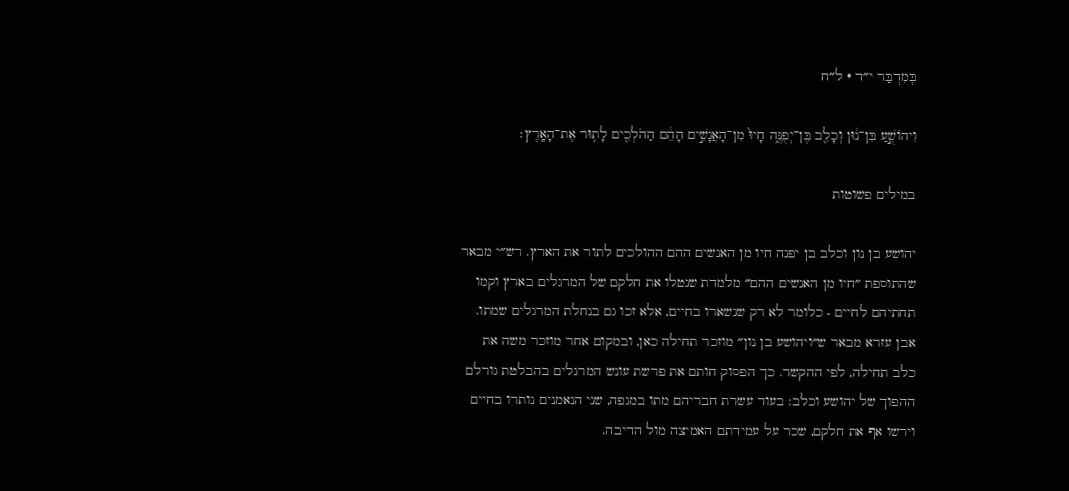בְּמִדְבַּר י״ד · ל״ח

וִיהוֹשֻׁ֣עַ בִּן־נ֔וּן וְכָלֵ֖ב בֶּן־יְפֻנֶּ֑ה חָיוּ֙ מִן־הָאֲנָשִׁ֣ים הָהֵ֔ם הַהֹלְכִ֖ים לָת֥וּר אֶת־הָאָֽרֶץ׃

במילים פשוטות

יהושע בן נון וכלב בן יפנה חיו מן האנשים ההם ההולכים לתור את הארץ. רש״י מבאר שהתוספת ״חיו מן האנשים ההם״ מלמדת שנטלו את חלקם של המרגלים בארץ וקמו תחתיהם לחיים - כלומר לא רק שנשארו בחיים, אלא זכו גם בנחלת המרגלים שמתו. אבן עזרא מבאר ש״ויהושע בן נון״ מוזכר תחילה כאן, ובמקום אחר מוזכר משה את כלב תחילה, לפי ההקשר. כך הפסוק חותם את פרשת עונש המרגלים בהבלטת גורלם ההפוך של יהושע וכלב: בעוד עשרת חבריהם מתו במגפה, שני הנאמנים נותרו בחיים וירשו אף את חלקם, שכר על עמידתם האמיצה מול הדיבה.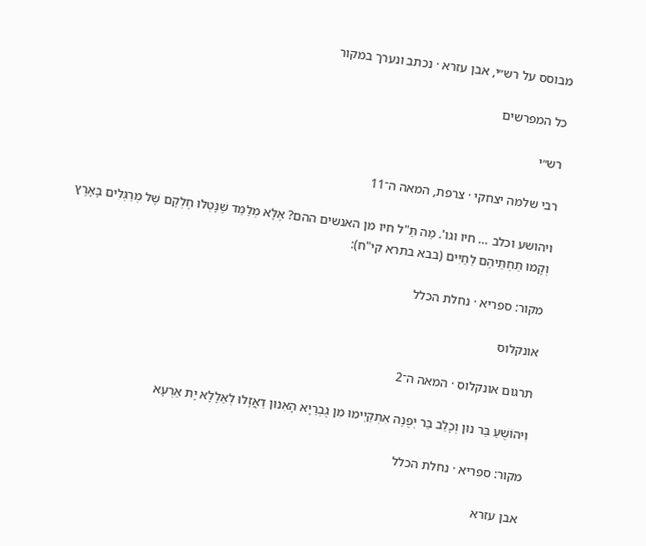מבוסס על רש״י, אבן עזרא · נכתב ונערך במקור

כל המפרשים

רש״י

רבי שלמה יצחקי · צרפת, המאה ה־11

ויהושע וכלב … חיו וגו'. מַה תַּ"ל חיו מן האנשים ההם? אֶלָּא מְלַמֵּד שֶׁנָּטְלוּ חֶלְקָם שֶׁל מְרַגְּלִים בָּאָרֶץ וְקָמוּ תַחְתֵּיהֶם לַחַיִּים (בבא בתרא קי"ח):

מקור: ספריא · נחלת הכלל

אונקלוס

תרגום אונקלוס · המאה ה־2

וִיהוֹשֻׁעַ בַּר נוּן וְכָלֵב בַּר יְפֻנֶה אִתְקַיְימוּ מִן גֻבְרַיָא הָאִנוּן דַאֲזָלוּ לְאַלָלָא יָת אַרְעָא

מקור: ספריא · נחלת הכלל

אבן עזרא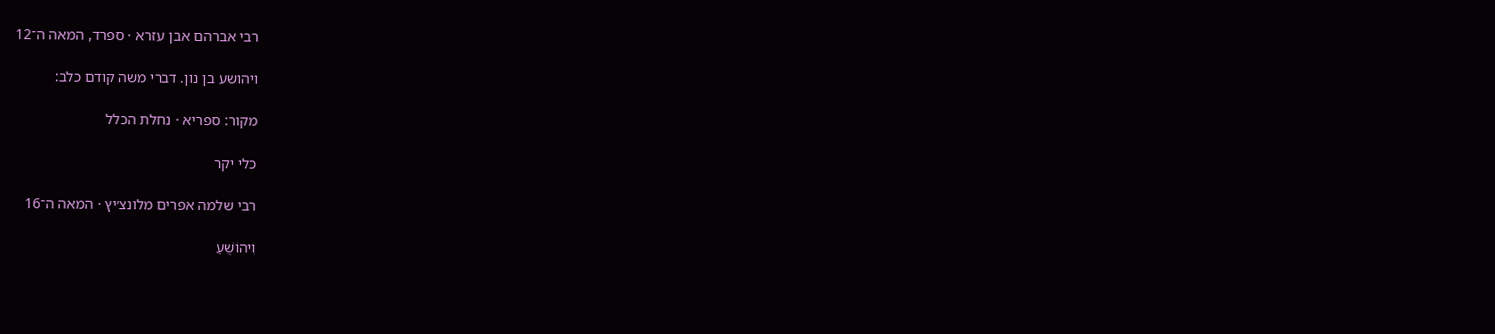רבי אברהם אבן עזרא · ספרד, המאה ה־12

ויהושע בן נון. דברי משה קודם כלב:

מקור: ספריא · נחלת הכלל

כלי יקר

רבי שלמה אפרים מלונצ׳יץ · המאה ה־16

וִיהוֹשֻׁעַ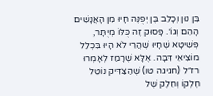בִּן נוּן וְכָלֵב בֶּן יְפֻנֶּה חָיוּ מִן הָאֲנָשִׁים הָהֵם וְגוֹ׳. פָּסוּק זֶה כֻּלּוֹ מְיֻתָּר, פְּשִׁיטָא שֶׁחָיוּ שֶׁהֲרֵי לֹא הָיוּ בִּכְלַל מוֹצִיאֵי דִּבָּה. אֶלָּא שֶׁרָמַז לְאָמְרוּ רז״ל (חגיגה טו) שֶׁהַצַּדִּיק נוֹטֵל חֶלְקוֹ וְחֵלֶק שֶׁל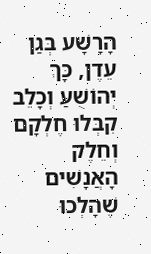הָרָשָׁע בְּגַן עֵדֶן, כָּךְ יְהוֹשֻׁעַ וְכָלֵב קִבְּלוּ חֶלְקָם וְחֵלֶק הָאֲנָשִׁים שֶׁהָלְכוּ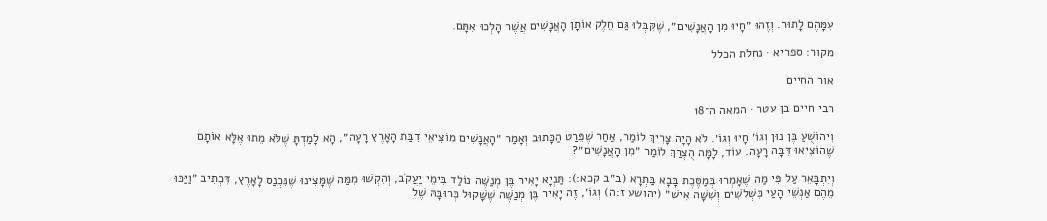עִמָּהֶם לָתוּר. וְזֶהוּ ״חָיוּ מִן הָאֲנָשִׁים״, שֶׁקִּבְּלוּ גַּם חֵלֶק אוֹתָן הָאֲנָשִׁים אֲשֶׁר הָלְכוּ אִתָּם.

מקור: ספריא · נחלת הכלל

אור החיים

רבי חיים בן עטר · המאה ה־18

וִיהוֹשֻׁעַ בֶּן נוּן וְגוֹ׳ חָיוּ וְגוֹ׳. לֹא הָיָה צָרִיךְ לוֹמַר, אַחַר שֶׁפֵּרַט הַכָּתוּב וְאָמַר ״הָאֲנָשִׁים מוֹצִיאֵי דִבַּת הָאָרֶץ רָעָה״, הָא לָמַדְתָּ שֶׁלֹּא מֵתוּ אֶלָּא אוֹתָם שֶׁהוֹצִיאוּ דִּבָּה רָעָה. עוֹד, לָמָּה הֻצְרַךְ לוֹמַר ״מִן הָאֲנָשִׁים״?

וְיִתְבָּאֵר עַל פִּי מַה שֶׁאָמְרוּ בְּמַסֶּכֶת בָּבָא בַּתְרָא (ב״ב קכא:): תַּנְיָא יָאִיר בֶּן מְנַשֶּׁה נוֹלַד בִּימֵי יַעֲקֹב, וְהִקְשׁוּ מִמַּה שֶׁמָּצִינוּ שֶׁנִּכְנַס לָאָרֶץ, דִּכְתִיב ״וַיַּכּוּ מֵהֶם אַנְשֵׁי הָעַי כִּשְׁלֹשִׁים וְשִׁשָּׁה אִישׁ״ (יהושע ז:ה) וְגוֹ׳, זֶה יָאִיר בֶּן מְנַשֶּׁה שֶׁשָּׁקוּל כְּרוּבָּהּ שֶׁל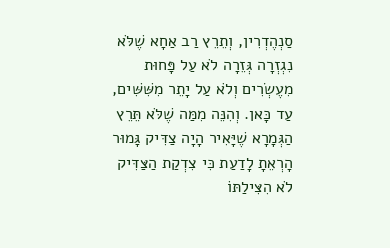סַנְהֶדְרִין, וְתֵרֵץ רַב אַחָא שֶׁלֹּא נִגְזְרָה גְּזֵרָה לֹא עַל פָּחוּת מִעֶשְׂרִים וְלֹא עַל יָתֵר מִשִּׁשִּׁים, עַד כָּאן. וְהִנֵּה מִמַּה שֶׁלֹּא תֵּרֵץ הַגְּמָרָא שֶׁיָּאִיר הָיָה צַדִּיק גָּמוּר הָרְאֵתָ לָדַעַת כִּי צִדְקַת הַצַּדִּיק לֹא הִצִּילַתּוֹ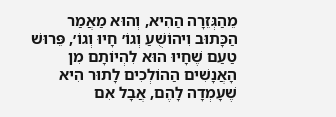מֵהַגְּזֵרָה הַהִיא, וְהוּא מַאֲמַר הַכָּתוּב וִיהוֹשֻׁעַ וְגוֹ׳ חָיוּ וְגוֹ׳, פֵּרוּשׁ טַעַם שֶׁחָיוּ הוּא לִהְיוֹתָם מִן הָאֲנָשִׁים הַהוֹלְכִים לָתוּר הִיא שֶׁעָמְדָה לָהֶם, אֲבָל אִם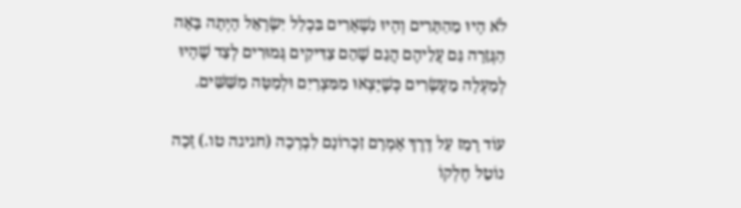לֹא הָיוּ מֵהַתָּרִים וְהָיוּ נִשְׁאָרִים בִּכְלַל יִשְׂרָאֵל הָיְתָה בָּאָה הַגְּזֵרָה גַּם עֲלֵיהֶם הֲגַם שֶׁהֵם צַדִּיקִים גְּמוּרִים לְצַד שֶׁהָיוּ לְמַעְלָה מֵעֶשְׂרִים כְּשֶׁיָּצְאוּ מִמִּצְרַיִם וּלְמַטָּה מִשִּׁשִּׁים.

עוֹד רָמַז עַל דֶּרֶךְ אָמְרָם זִכְרוֹנָם לִבְרָכָה (חגיגה טו.) זָכָה נוֹטֵל חֶלְקוֹ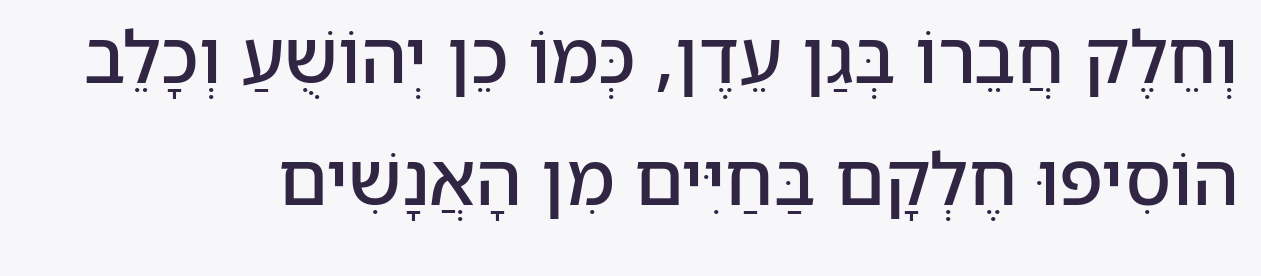וְחֵלֶק חֲבֵרוֹ בְּגַן עֵדֶן, כְּמוֹ כֵן יְהוֹשֻׁעַ וְכָלֵב הוֹסִיפוּ חֶלְקָם בַּחַיִּים מִן הָאֲנָשִׁים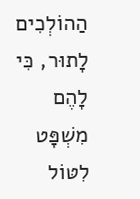הַהוֹלְכִים לָתוּר, כִּי לָהֶם מִשְׁפָּט לִטּוֹל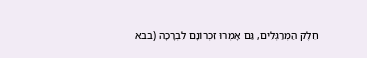חֵלֶק הַמְרַגְּלִים, גַּם אָמְרוּ זִכְרוֹנָם לִבְרָכָה (בבא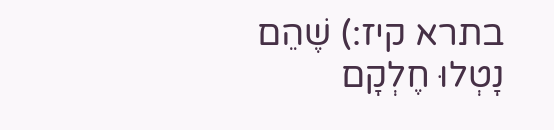בתרא קיז:) שֶׁהֵם נָטְלוּ חֶלְקָם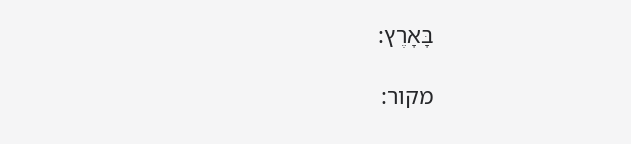בָּאָרֶץ:

מקור: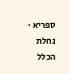ספריא · נחלת הכלל